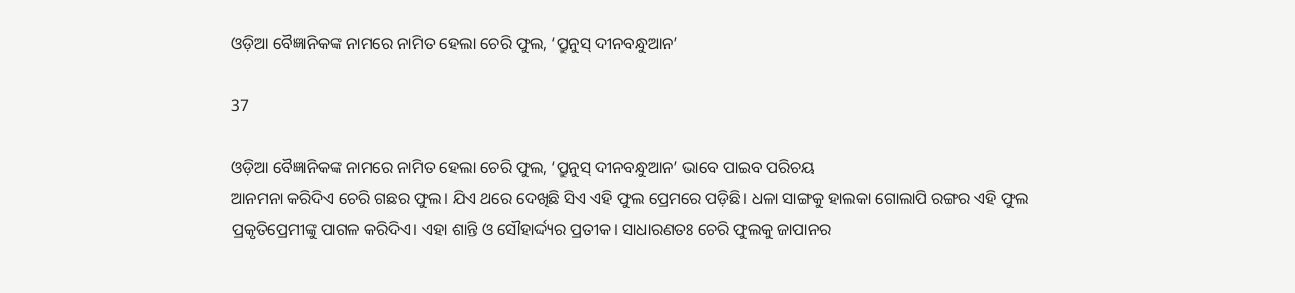ଓଡ଼ିଆ ବୈଜ୍ଞାନିକଙ୍କ ନାମରେ ନାମିତ ହେଲା ଚେରି ଫୁଲ, ‘ପ୍ରୁନୁସ୍‌ ଦୀନବନ୍ଧୁଆନ’

37

ଓଡ଼ିଆ ବୈଜ୍ଞାନିକଙ୍କ ନାମରେ ନାମିତ ହେଲା ଚେରି ଫୁଲ, ‘ପ୍ରୁନୁସ୍‌ ଦୀନବନ୍ଧୁଆନ’ ଭାବେ ପାଇବ ପରିଚୟ
ଆନମନା କରିଦିଏ ଚେରି ଗଛର ଫୁଲ। ଯିଏ ଥରେ ଦେଖିଛି ସିଏ ଏହି ଫୁଲ ପ୍ରେମରେ ପଡ଼ିଛି। ଧଳା ସାଙ୍ଗକୁ ହାଲକା ଗୋଲାପି ରଙ୍ଗର ଏହି ଫୁଲ ପ୍ରକୃତିପ୍ରେମୀଙ୍କୁ ପାଗଳ କରିଦିଏ। ଏହା ଶାନ୍ତି ଓ ସୌହାର୍ଦ୍ଦ୍ୟର ପ୍ରତୀକ। ସାଧାରଣତଃ ଚେରି ଫୁଲକୁ ଜାପାନର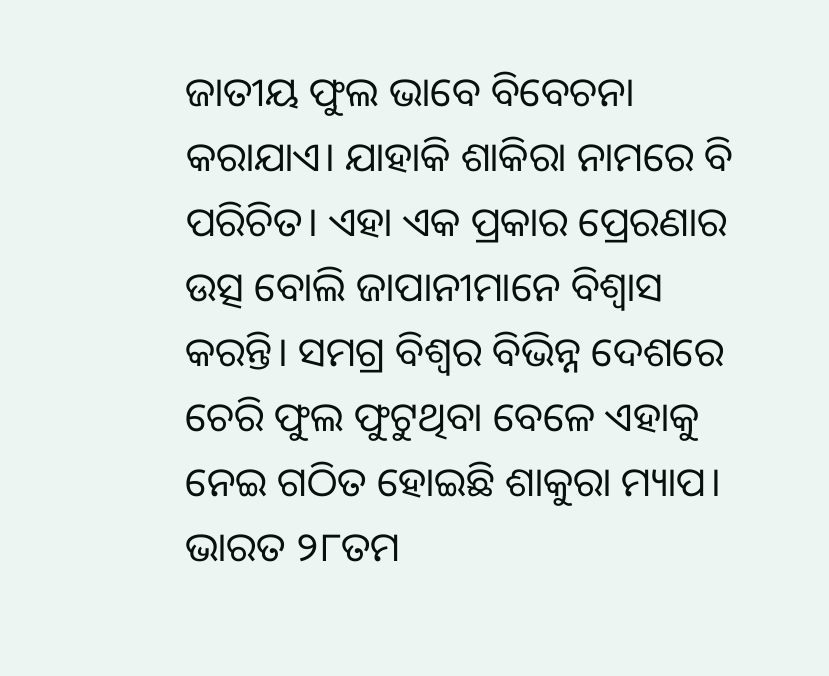ଜାତୀୟ ଫୁଲ ଭାବେ ବିବେଚନା କରାଯାଏ। ଯାହାକି ଶାକିରା ନାମରେ ବି ପରିଚିତ। ଏହା ଏକ ପ୍ରକାର ପ୍ରେରଣାର ଉତ୍ସ ବୋଲି ଜାପାନୀମାନେ ବିଶ୍ୱାସ କରନ୍ତି। ସମଗ୍ର ବିଶ୍ୱର ବିଭିନ୍ନ ଦେଶରେ ଚେରି ଫୁଲ ଫୁଟୁଥିବା ବେଳେ ଏହାକୁ ନେଇ ଗଠିତ ହୋଇଛି ଶାକୁରା ମ୍ୟାପ। ଭାରତ ୨୮ତମ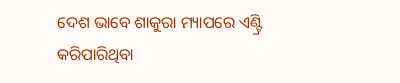ଦେଶ ଭାବେ ଶାକୁରା ମ୍ୟାପରେ ଏଣ୍ଟ୍ରି କରିପାରିଥିବା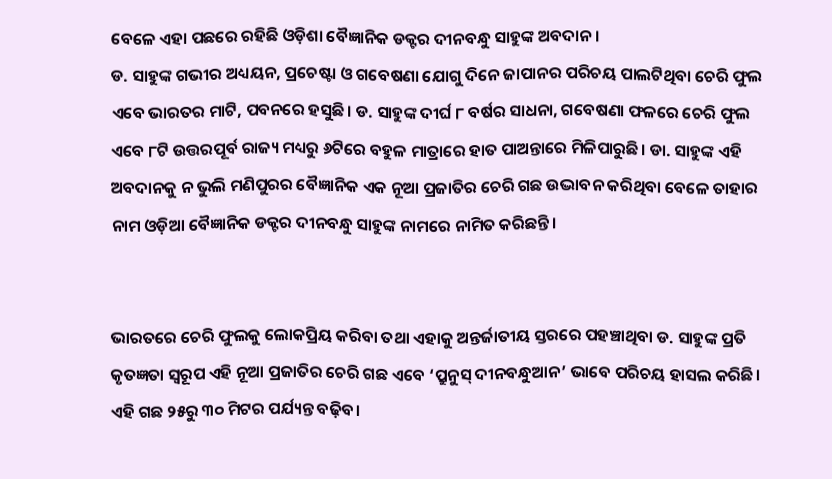ବେଳେ ଏହା ପଛରେ ରହିଛି ଓଡ଼ିଶା ବୈଜ୍ଞାନିକ ଡକ୍ଟର ଦୀନବନ୍ଧୁ ସାହୁଙ୍କ ଅବଦାନ।
ଡ. ସାହୁଙ୍କ ଗଭୀର ଅଧ୍ୟୟନ, ପ୍ରଚେଷ୍ଟା ଓ ଗବେଷଣା ଯୋଗୁ ଦିନେ ଜାପାନର ପରିଚୟ ପାଲଟିଥିବା ଚେରି ଫୁଲ ଏବେ ଭାରତର ମାଟି, ପବନରେ ହସୁଛି। ଡ. ସାହୁଙ୍କ ଦୀର୍ଘ ୮ ବର୍ଷର ସାଧନା, ଗବେଷଣା ଫଳରେ ଚେରି ଫୁଲ ଏବେ ୮ଟି ଉତ୍ତରପୂର୍ବ ରାଜ୍ୟ ମଧ୍ୟରୁ ୬ଟିରେ ବହୁଳ ମାତ୍ରାରେ ହାତ ପାଅନ୍ତାରେ ମିଳିପାରୁଛି। ଡା. ସାହୁଙ୍କ ଏହି ଅବଦାନକୁ ନ ଭୁଲି ମଣିପୁରର ବୈଜ୍ଞାନିକ ଏକ ନୂଆ ପ୍ରଜାତିର ଚେରି ଗଛ ଉଦ୍ଭାବନ କରିଥିବା ବେଳେ ତାହାର ନାମ ଓଡ଼ିଆ ବୈଜ୍ଞାନିକ ଡକ୍ଟର ଦୀନବନ୍ଧୁ ସାହୁଙ୍କ ନାମରେ ନାମିତ କରିଛନ୍ତି।


ଭାରତରେ ଚେରି ଫୁଲକୁ ଲୋକପ୍ରିୟ କରିବା ତଥା ଏହାକୁ ଅନ୍ତର୍ଜାତୀୟ ସ୍ତରରେ ପହଞ୍ଚାଥିବା ଡ. ସାହୁଙ୍କ ପ୍ରତି କୃତଜ୍ଞତା ସ୍ୱରୂପ ଏହି ନୂଆ ପ୍ରଜାତିର ଚେରି ଗଛ ଏବେ ‘ପ୍ରୁନୁସ୍‌ ଦୀନବନ୍ଧୁଆନ’ ଭାବେ ପରିଚୟ ହାସଲ କରିଛି। ଏହି ଗଛ ୨୫ରୁ ୩୦ ମିଟର ପର୍ଯ୍ୟନ୍ତ ବଢ଼ିବ।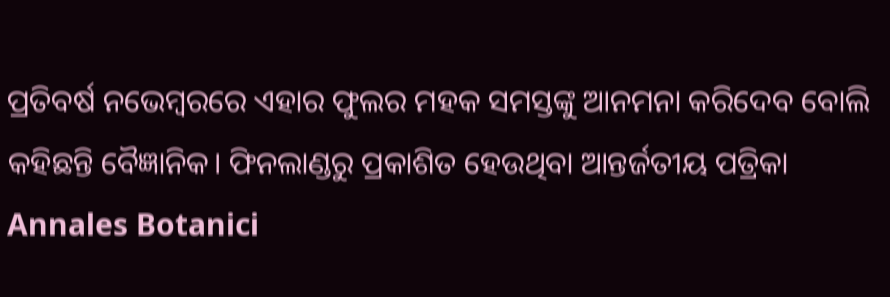ପ୍ରତିବର୍ଷ ନଭେମ୍ବରରେ ଏହାର ଫୁଲର ମହକ ସମସ୍ତଙ୍କୁ ଆନମନା କରିଦେବ ବୋଲି କହିଛନ୍ତି ବୈଜ୍ଞାନିକ। ଫିନଲାଣ୍ଡରୁ ପ୍ରକାଶିତ ହେଉଥିବା ଆନ୍ତର୍ଜତୀୟ ପତ୍ରିକା Annales Botanici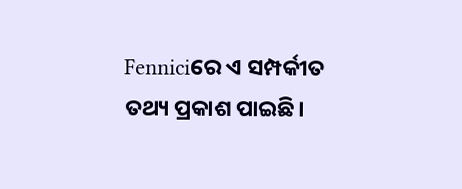Fenniciରେ ଏ ସମ୍ପର୍କୀତ ତଥ୍ୟ ପ୍ରକାଶ ପାଇଛି।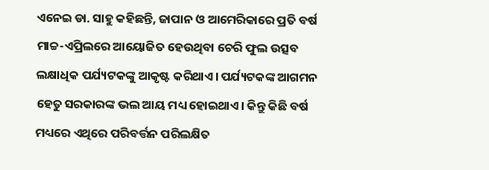ଏନେଇ ଡା. ସାହୁ କହିଛନ୍ତି, ଜାପାନ ଓ ଆମେରିକାରେ ପ୍ରତି ବର୍ଷ ମାଚ୍ଚ-ଏପ୍ରିଲରେ ଆୟୋଜିତ ହେଉଥିବା ଚେରି ଫୁଲ ଉତ୍ସବ ଲକ୍ଷାଧିକ ପର୍ଯ୍ୟଟକଙ୍କୁ ଆକୃଷ୍ଟ କରିଥାଏ। ପର୍ଯ୍ୟଟକଙ୍କ ଆଗମନ ହେତୁ ସରକାରଙ୍କ ଭଲ ଆୟ ମଧ୍ୟ ହୋଇଥାଏ। କିନ୍ତୁ କିଛି ବର୍ଷ ମଧ୍ୟରେ ଏଥିରେ ପରିବର୍ତ୍ତନ ପରିଲକ୍ଷିତ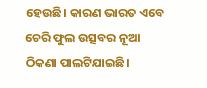ହେଉଛି। କାରଣ ଭାରତ ଏବେ ଚେରି ଫୁଲ ଉତ୍ସବର ନୂଆ ଠିକଣା ପାଲଟିଯାଇଛି।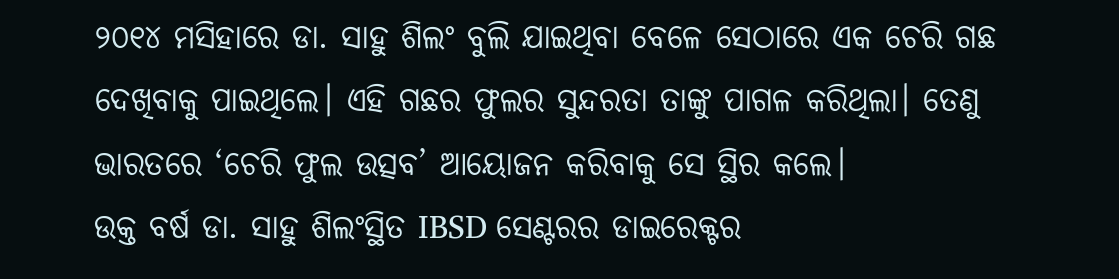୨୦୧୪ ମସିହାରେ ଡା. ସାହୁ ଶିଲଂ ବୁଲି ଯାଇଥିବା ବେଳେ ସେଠାରେ ଏକ ଚେରି ଗଛ ଦେଖିବାକୁ ପାଇଥିଲେ। ଏହି ଗଛର ଫୁଲର ସୁନ୍ଦରତା ତାଙ୍କୁ ପାଗଳ କରିଥିଲା। ତେଣୁ ଭାରତରେ ‘ଚେରି ଫୁଲ ଉତ୍ସବ’ ଆୟୋଜନ କରିବାକୁ ସେ ସ୍ଥିର କଲେ।
ଉକ୍ତ ବର୍ଷ ଡା. ସାହୁ ଶିଲଂସ୍ଥିତ IBSD ସେଣ୍ଟରର ଡାଇରେକ୍ଟର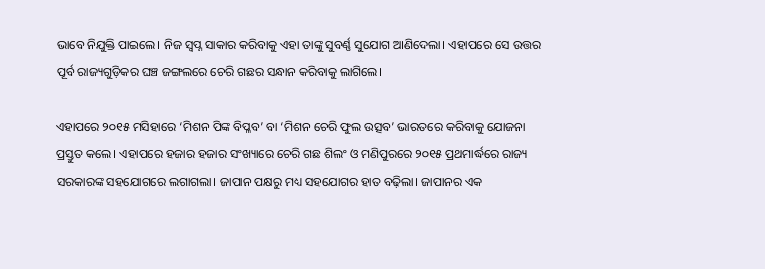ଭାବେ ନିଯୁକ୍ତି ପାଇଲେ। ନିଜ ସ୍ୱପ୍ନ ସାକାର କରିବାକୁ ଏହା ତାଙ୍କୁ ସୁବର୍ଣ୍ଣ ସୁଯୋଗ ଆଣିଦେଲା। ଏହାପରେ ସେ ଉତ୍ତର ପୂର୍ବ ରାଜ୍ୟଗୁଡ଼ିକର ଘଞ୍ଚ ଜଙ୍ଗଲରେ ଚେରି ଗଛର ସନ୍ଧାନ କରିବାକୁ ଲାଗିଲେ।

ଏହାପରେ ୨୦୧୫ ମସିହାରେ ‘ମିଶନ ପିଙ୍କ ବିପ୍ଳବ’ ବା ‘ମିଶନ ଚେରି ଫୁଲ ଉତ୍ସବ’ ଭାରତରେ କରିବାକୁ ଯୋଜନା ପ୍ରସ୍ତୁତ କଲେ। ଏହାପରେ ହଜାର ହଜାର ସଂଖ୍ୟାରେ ଚେରି ଗଛ ଶିଲଂ ଓ ମଣିପୁରରେ ୨୦୧୫ ପ୍ରଥମାର୍ଦ୍ଧରେ ରାଜ୍ୟ ସରକାରଙ୍କ ସହଯୋଗରେ ଲଗାଗଲା। ଜାପାନ ପକ୍ଷରୁ ମଧ୍ୟ ସହଯୋଗର ହାତ ବଢ଼ିଲା। ଜାପାନର ଏକ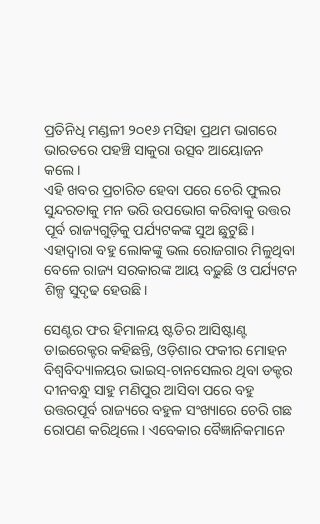ପ୍ରତିନିଧି ମଣ୍ଡଳୀ ୨୦୧୬ ମସିହା ପ୍ରଥମ ଭାଗରେ ଭାରତରେ ପହଞ୍ଚି ସାକୁରା ଉତ୍ସବ ଆୟୋଜନ କଲେ।
ଏହି ଖବର ପ୍ରଚାରିତ ହେବା ପରେ ଚେରି ଫୁଲର ସୁନ୍ଦରତାକୁ ମନ ଭରି ଉପଭୋଗ କରିବାକୁ ଉତ୍ତର ପୂର୍ବ ରାଜ୍ୟଗୁଡ଼ିକୁ ପର୍ଯ୍ୟଟକଙ୍କ ସୁଅ ଛୁଟୁଛି। ଏହାଦ୍ୱାରା ବହୁ ଲୋକଙ୍କୁ ଭଲ ରୋଜଗାର ମିଳୁଥିବା ବେଳେ ରାଜ୍ୟ ସରକାରଙ୍କ ଆୟ ବଢ଼ୁଛି ଓ ପର୍ଯ୍ୟଟନ ଶିଳ୍ପ ସୁଦୃଢ ହେଉଛି।

ସେଣ୍ଟର ଫର ହିମାଳୟ ଷ୍ଟଡିର ଆସିଷ୍ଟାଣ୍ଟ ଡାଇରେକ୍ଟର କହିଛନ୍ତି, ଓଡ଼ିଶାର ଫକୀର ମୋହନ ବିଶ୍ୱବିଦ୍ୟାଳୟର ଭାଇସ୍‌-ଚାନସେଲର ଥିବା ଡକ୍ଟର ଦୀନବନ୍ଧୁ ସାହୁ ମଣିପୁର ଆସିବା ପରେ ବହୁ ଉତ୍ତରପୂର୍ବ ରାଜ୍ୟରେ ବହୁଳ ସଂଖ୍ୟାରେ ଚେରି ଗଛ ରୋପଣ କରିଥିଲେ। ଏବେକାର ବୈଜ୍ଞାନିକମାନେ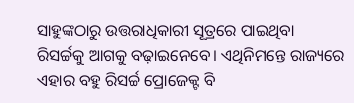ସାହୁଙ୍କଠାରୁ ଉତ୍ତରାଧିକାରୀ ସୂତ୍ରରେ ପାଇଥିବା ରିସର୍ଚ୍ଚକୁ ଆଗକୁ ବଢ଼ାଇନେବେ। ଏଥିନିମନ୍ତେ ରାଜ୍ୟରେ ଏହାର ବହୁ ରିସର୍ଚ୍ଚ ପ୍ରୋଜେକ୍ଟ ବି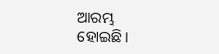ଆରମ୍ଭ ହୋଇଛି।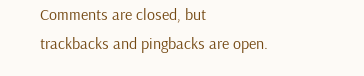Comments are closed, but trackbacks and pingbacks are open.